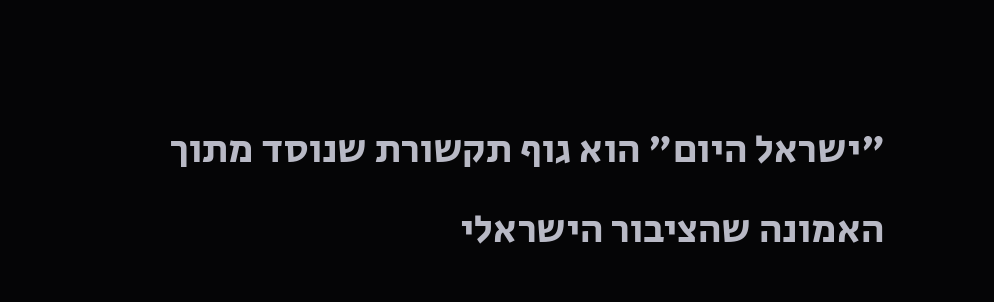"ישראל היום" הוא גוף תקשורת שנוסד מתוך האמונה שהציבור הישראלי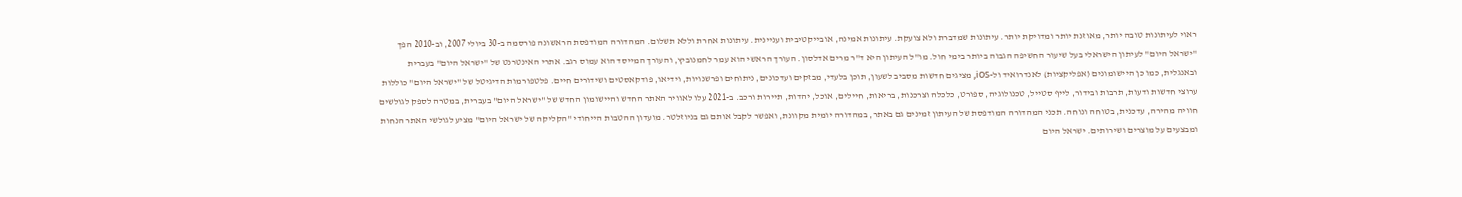ראוי לעיתונות טובה יותר, מאוזנת יותר ומדויקת יותר. עיתונות שמדברת ולא צועקת. עיתונות אמינה, אובייקטיבית ועניינית. עיתונות אחרת וללא תשלום. המהדורה המודפסת הראשונה פורסמה ב-30 ביולי 2007, וב-2010 הפך "ישראל היום" לעיתון הישראלי בעל שיעור החשיפה הגבוה ביותר בימי חול. מו"ל העיתון היא ד"ר מרים אדלסון. העורך הראשי הוא עמר לחמנוביץ, והעורך המייסד הוא עמוס רגב. אתרי האינטרנט של "ישראל היום" בעברית ובאנגלית, כמו כן היישומונים (אפליקציות) לאנדרואיד ול-iOS, מציגים חדשות מסביב לשעון, תוכן בלעדי, מבזקים ועדכונים, ניתוחים ופרשנויות, וידיאו, פודקאסטים ושידורים חיים. פלטפורמות הדיגיטל של "ישראל היום" כוללות ערוצי חדשות ודעות, תרבות ובידור, לייף סטייל, טכנולוגיה, ספורט, כלכלה וצרכנות, בריאות, חיילים, אוכל, יהדות, תיירות ורכב. ב-2021 עלו לאוויר האתר החדש והיישומון החדש של "ישראל היום" בעברית, במטרה לספק לגולשים חוויה מהירה, עדכנית, בטוחה ונוחה. תכני המהדורה המודפסת של העיתון זמינים גם באתר, במהדורה יומית מקוונת, ואפשר לקבל אותם גם בניוזלטר. מועדון ההטבות הייחודי "הקליקה של ישראל היום" מציע לגולשי האתר הנחות ומבצעים על מוצרים ושירותים. ישראל היום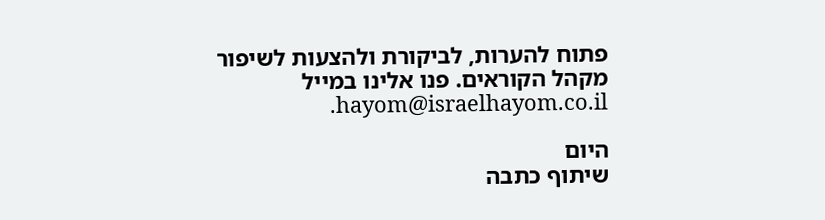פתוח להערות, לביקורת ולהצעות לשיפור מקהל הקוראים. פנו אלינו במייל hayom@israelhayom.co.il.

היום
שיתוף כתבה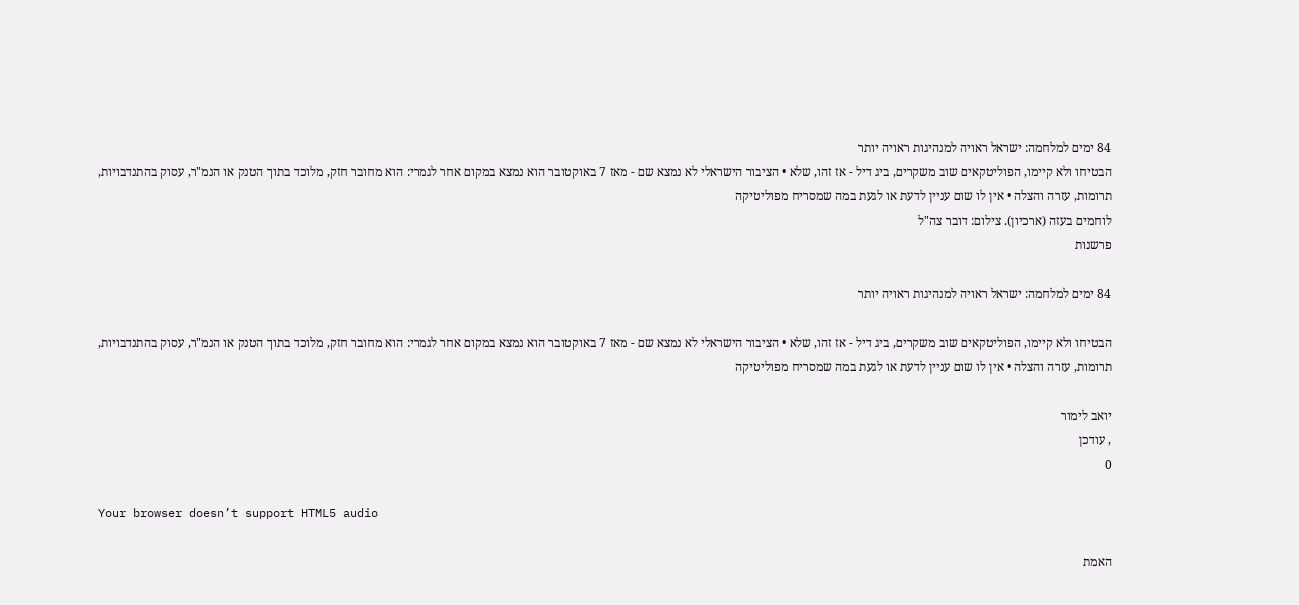84 ימים למלחמה: ישראל ראויה למנהיגות ראויה יותר
הבטיחו ולא קיימו, הפוליטקאים שוב משקרים, ביג דיל - אז זהו, שלא • הציבור הישראלי לא נמצא שם - מאז 7 באוקטובר הוא נמצא במקום אחר לגמרי: הוא מחובר חזק, מלוכד בתוך הטנק או הנמ"ר, עסוק בהתנדבויות, תרומות, עזרה והצלה • אין לו שום עניין לדעת או לגעת במה שמסריח מפוליטיקה
לוחמים בעזה (ארכיון). צילום: דובר צה"ל
פרשנות

84 ימים למלחמה: ישראל ראויה למנהיגות ראויה יותר

הבטיחו ולא קיימו, הפוליטקאים שוב משקרים, ביג דיל - אז זהו, שלא • הציבור הישראלי לא נמצא שם - מאז 7 באוקטובר הוא נמצא במקום אחר לגמרי: הוא מחובר חזק, מלוכד בתוך הטנק או הנמ"ר, עסוק בהתנדבויות, תרומות, עזרה והצלה • אין לו שום עניין לדעת או לגעת במה שמסריח מפוליטיקה

יואב לימור
, עודכן
0

Your browser doesn’t support HTML5 audio

האמת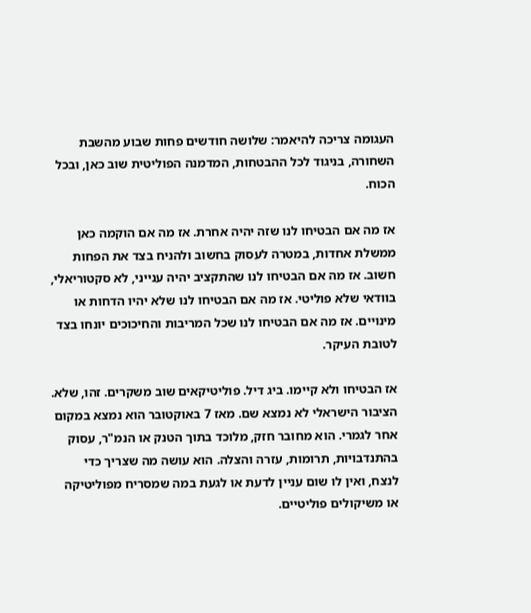העגומה צריכה להיאמר: שלושה חודשים פחות שבוע מהשבת השחורה, בניגוד לכל ההבטחות, המדמנה הפוליטית שוב כאן, ובכל הכוח.

אז מה אם הבטיחו לנו שזה יהיה אחרת. אז מה אם הוקמה כאן ממשלת אחדות, במטרה לעסוק בחשוב ולהניח בצד את הפחות חשוב. אז מה אם הבטיחו לנו שהתקציב יהיה ענייני, לא סקטוריאלי, בוודאי שלא פוליטי. אז מה אם הבטיחו לנו שלא יהיו הדחות או מינויים. אז מה אם הבטיחו לנו שכל המריבות והחיכוכים יונחו בצד לטובת העיקר.

אז הבטיחו ולא קיימו. ביג דיל. פוליטיקאים שוב משקרים. זהו, שלא. הציבור הישראלי לא נמצא שם. מאז 7 באוקטובר הוא נמצא במקום אחר לגמרי. הוא מחובר חזק, מלוכד בתוך הטנק או הנמ"ר, עסוק בהתנדבויות, תרומות, עזרה והצלה. הוא עושה מה שצריך כדי לנצח, ואין לו שום עניין לדעת או לגעת במה שמסריח מפוליטיקה או משיקולים פוליטיים.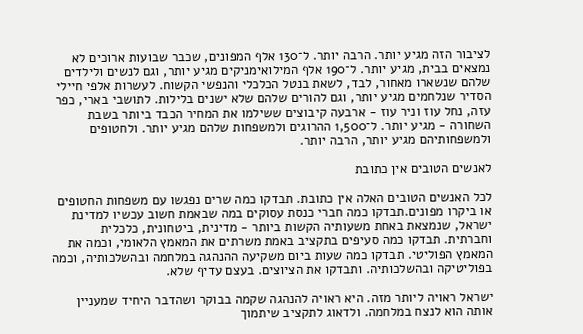לציבור הזה מגיע יותר. הרבה יותר. ל־130 אלף המפונים, שכבר שבועות ארוכים לא נמצאים בבית, מגיע יותר. ל־190 אלף המילואימניקים מגיע יותר, וגם לנשים ולילדים שלהם שנשארו מאחור, לבד, לשאת בנטל הכלכלי והנפשי הקשוח. לעשרות אלפי חיילי הסדיר שנלחמים מגיע יותר, וגם להורים שלהם שלא ישנים בלילות. לתושבי בארי, כפר עזה, נחל עוז וניר עוז - ארבעה קיבוצים ששילמו את המחיר הכבד ביותר בשבת השחורה - מגיע יותר. ל־1,500 ההרוגים ולמשפחות שלהם מגיע יותר. ולחטופים ולמשפחותיהם מגיע יותר, הרבה יותר.

לאנשים הטובים אין כתובת

לכל האנשים הטובים האלה אין כתובת. תבדקו כמה שרים נפגשו עם משפחות החטופים או ביקרו מפונים.תבדקו כמה חברי כנסת עסוקים במה שבאמת חשוב עכשיו למדינת ישראל, שנמצאת באחת משעותיה הקשות ביותר - מדינית, ביטחונית, כלכלית וחברתית. תבדקו כמה סעיפים בתקציב באמת משרתים את המאמץ הלאומי, וכמה את המאמץ הפוליטי. תבדקו כמה שעות ביום משקיעה ההנהגה במלחמה ובהשלכותיה, וכמה בפוליטיקה ובהשלכותיה. ותבדקו את הציוצים. בעצם עדיף שלא.

ישראל ראויה ליותר מזה. היא ראויה להנהגה שקמה בבוקר ושהדבר היחיד שמעניין אותה הוא לנצח במלחמה. ולדאוג לתקציב שיתמוך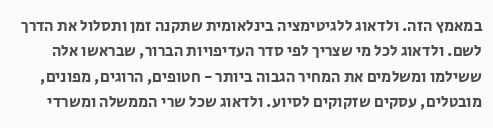במאמץ הזה. ולדאוג ללגיטימציה בינלאומית שתקנה זמן ותסלול את הדרך לשם. ולדאוג לכל מי שצריך לפי סדר העדיפויות הברור, שבראשו אלה ששילמו ומשלמים את המחיר הגבוה ביותר - חטופים, הרוגים, מפונים, מובטלים, עסקים שזקוקים לסיוע. ולדאוג שכל שרי הממשלה ומשרדי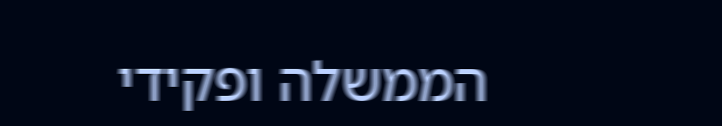הממשלה ופקידי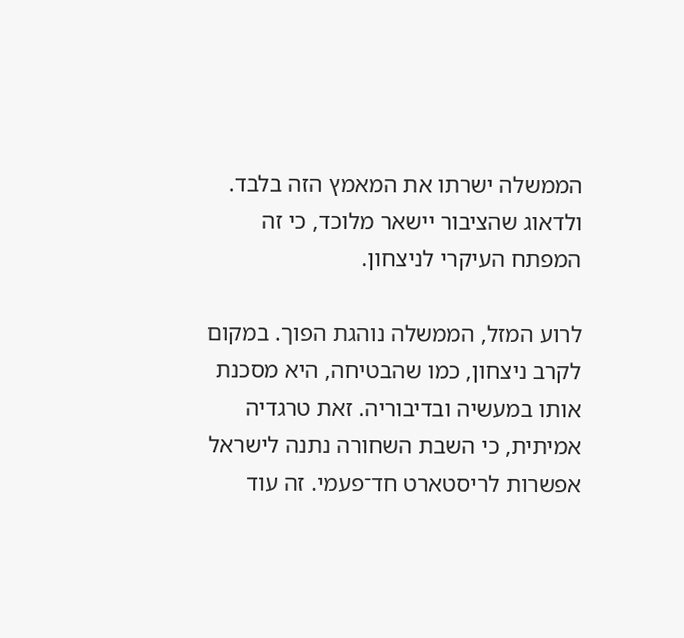הממשלה ישרתו את המאמץ הזה בלבד. ולדאוג שהציבור יישאר מלוכד, כי זה המפתח העיקרי לניצחון.

לרוע המזל, הממשלה נוהגת הפוך. במקום לקרב ניצחון, כמו שהבטיחה, היא מסכנת אותו במעשיה ובדיבוריה. זאת טרגדיה אמיתית, כי השבת השחורה נתנה לישראל אפשרות לריסטארט חד־פעמי. זה עוד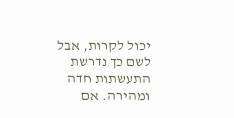יכול לקרות, אבל לשם כך נדרשת התעשתות חדה ומהירה. אם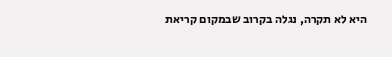היא לא תקרה, נגלה בקרוב שבמקום קריאת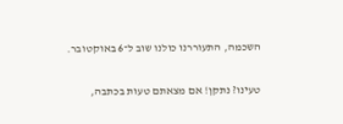השכמה, התעוררנו כולנו שוב ל־6 באוקטובר.

טעינו? נתקן! אם מצאתם טעות בכתבה,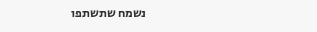נשמח שתשתפו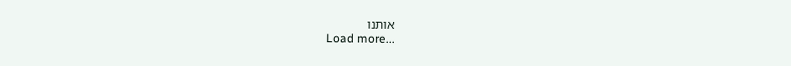אותנו
Load more...